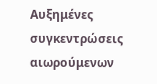Αυξημένες συγκεντρώσεις αιωρούμενων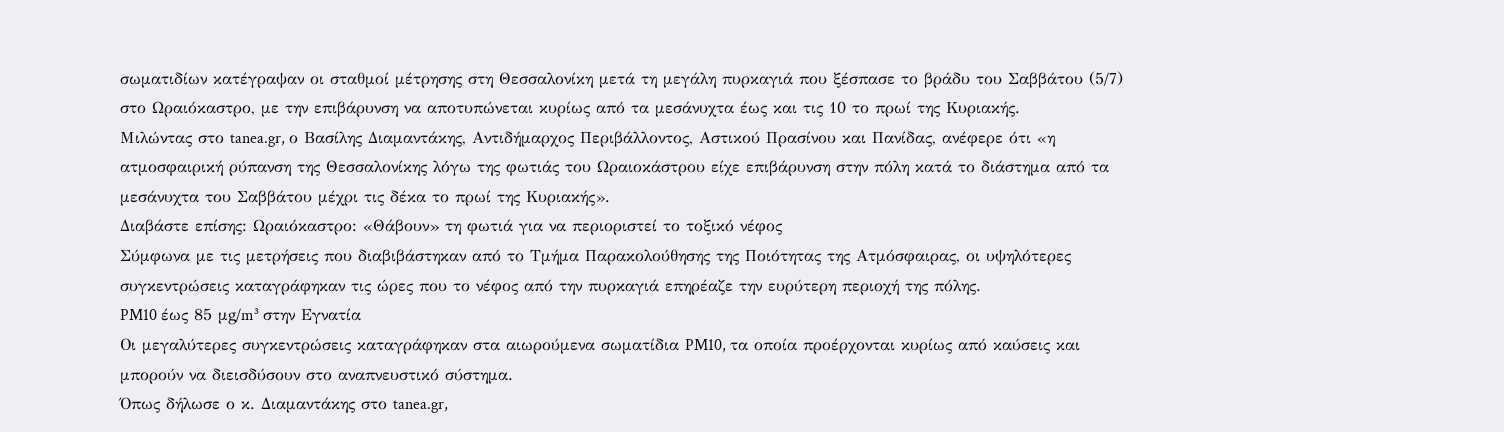σωματιδίων κατέγραψαν οι σταθμοί μέτρησης στη Θεσσαλονίκη μετά τη μεγάλη πυρκαγιά που ξέσπασε το βράδυ του Σαββάτου (5/7) στο Ωραιόκαστρο, με την επιβάρυνση να αποτυπώνεται κυρίως από τα μεσάνυχτα έως και τις 10 το πρωί της Κυριακής.
Μιλώντας στο tanea.gr, ο Βασίλης Διαμαντάκης, Αντιδήμαρχος Περιβάλλοντος, Αστικού Πρασίνου και Πανίδας, ανέφερε ότι «η ατμοσφαιρική ρύπανση της Θεσσαλονίκης λόγω της φωτιάς του Ωραιοκάστρου είχε επιβάρυνση στην πόλη κατά το διάστημα από τα μεσάνυχτα του Σαββάτου μέχρι τις δέκα το πρωί της Κυριακής».
Διαβάστε επίσης: Ωραιόκαστρο: «Θάβουν» τη φωτιά για να περιοριστεί το τοξικό νέφος
Σύμφωνα με τις μετρήσεις που διαβιβάστηκαν από το Τμήμα Παρακολούθησης της Ποιότητας της Ατμόσφαιρας, οι υψηλότερες συγκεντρώσεις καταγράφηκαν τις ώρες που το νέφος από την πυρκαγιά επηρέαζε την ευρύτερη περιοχή της πόλης.
PM10 έως 85 μg/m³ στην Εγνατία
Οι μεγαλύτερες συγκεντρώσεις καταγράφηκαν στα αιωρούμενα σωματίδια PM10, τα οποία προέρχονται κυρίως από καύσεις και μπορούν να διεισδύσουν στο αναπνευστικό σύστημα.
Όπως δήλωσε ο κ. Διαμαντάκης στο tanea.gr,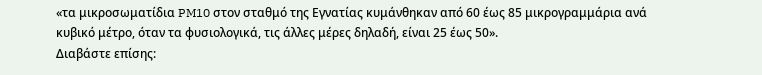«τα μικροσωματίδια PM10 στον σταθμό της Εγνατίας κυμάνθηκαν από 60 έως 85 μικρογραμμάρια ανά κυβικό μέτρο, όταν τα φυσιολογικά, τις άλλες μέρες δηλαδή, είναι 25 έως 50».
Διαβάστε επίσης: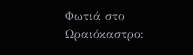Φωτιά στο Ωραιόκαστρο: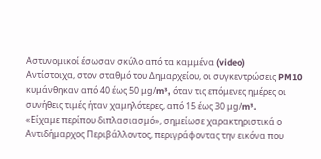Αστυνομικοί έσωσαν σκύλο από τα καμμένα (video)
Αντίστοιχα, στον σταθμό του Δημαρχείου, οι συγκεντρώσεις PM10 κυμάνθηκαν από 40 έως 50 μg/m³, όταν τις επόμενες ημέρες οι συνήθεις τιμές ήταν χαμηλότερες, από 15 έως 30 μg/m³.
«Είχαμε περίπου διπλασιασμό», σημείωσε χαρακτηριστικά ο Αντιδήμαρχος Περιβάλλοντος, περιγράφοντας την εικόνα που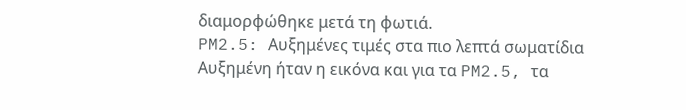διαμορφώθηκε μετά τη φωτιά.
PM2.5: Αυξημένες τιμές στα πιο λεπτά σωματίδια
Αυξημένη ήταν η εικόνα και για τα PM2.5, τα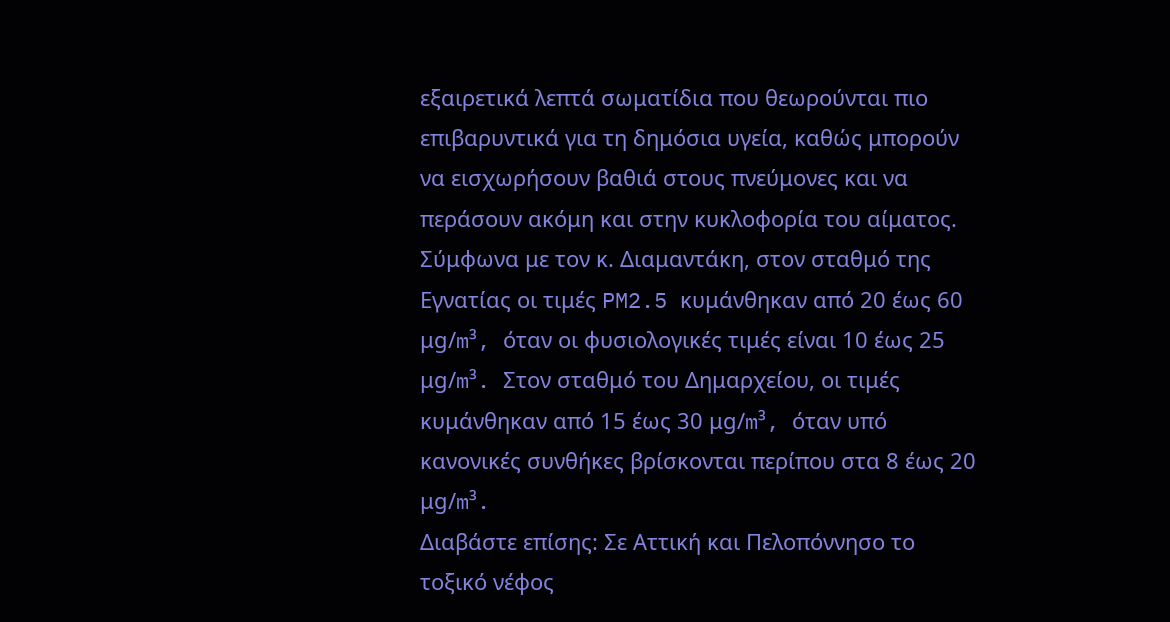εξαιρετικά λεπτά σωματίδια που θεωρούνται πιο επιβαρυντικά για τη δημόσια υγεία, καθώς μπορούν να εισχωρήσουν βαθιά στους πνεύμονες και να περάσουν ακόμη και στην κυκλοφορία του αίματος.
Σύμφωνα με τον κ. Διαμαντάκη, στον σταθμό της Εγνατίας οι τιμές PM2.5 κυμάνθηκαν από 20 έως 60 μg/m³, όταν οι φυσιολογικές τιμές είναι 10 έως 25 μg/m³. Στον σταθμό του Δημαρχείου, οι τιμές κυμάνθηκαν από 15 έως 30 μg/m³, όταν υπό κανονικές συνθήκες βρίσκονται περίπου στα 8 έως 20 μg/m³.
Διαβάστε επίσης: Σε Αττική και Πελοπόννησο το τοξικό νέφος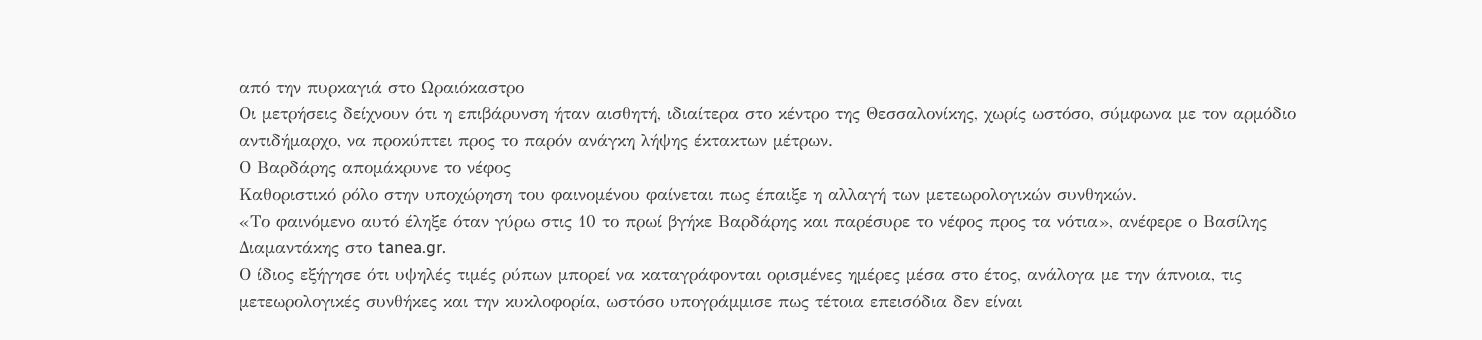από την πυρκαγιά στο Ωραιόκαστρο
Οι μετρήσεις δείχνουν ότι η επιβάρυνση ήταν αισθητή, ιδιαίτερα στο κέντρο της Θεσσαλονίκης, χωρίς ωστόσο, σύμφωνα με τον αρμόδιο αντιδήμαρχο, να προκύπτει προς το παρόν ανάγκη λήψης έκτακτων μέτρων.
Ο Βαρδάρης απομάκρυνε το νέφος
Καθοριστικό ρόλο στην υποχώρηση του φαινομένου φαίνεται πως έπαιξε η αλλαγή των μετεωρολογικών συνθηκών.
«Το φαινόμενο αυτό έληξε όταν γύρω στις 10 το πρωί βγήκε Βαρδάρης και παρέσυρε το νέφος προς τα νότια», ανέφερε ο Βασίλης Διαμαντάκης στο tanea.gr.
Ο ίδιος εξήγησε ότι υψηλές τιμές ρύπων μπορεί να καταγράφονται ορισμένες ημέρες μέσα στο έτος, ανάλογα με την άπνοια, τις μετεωρολογικές συνθήκες και την κυκλοφορία, ωστόσο υπογράμμισε πως τέτοια επεισόδια δεν είναι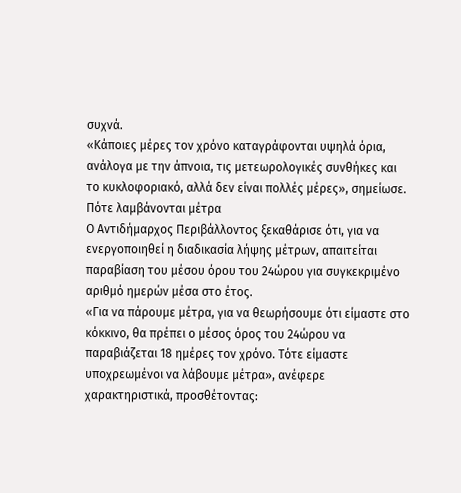συχνά.
«Κάποιες μέρες τον χρόνο καταγράφονται υψηλά όρια, ανάλογα με την άπνοια, τις μετεωρολογικές συνθήκες και το κυκλοφοριακό, αλλά δεν είναι πολλές μέρες», σημείωσε.
Πότε λαμβάνονται μέτρα
Ο Αντιδήμαρχος Περιβάλλοντος ξεκαθάρισε ότι, για να ενεργοποιηθεί η διαδικασία λήψης μέτρων, απαιτείται παραβίαση του μέσου όρου του 24ώρου για συγκεκριμένο αριθμό ημερών μέσα στο έτος.
«Για να πάρουμε μέτρα, για να θεωρήσουμε ότι είμαστε στο κόκκινο, θα πρέπει ο μέσος όρος του 24ώρου να παραβιάζεται 18 ημέρες τον χρόνο. Τότε είμαστε υποχρεωμένοι να λάβουμε μέτρα», ανέφερε χαρακτηριστικά, προσθέτοντας: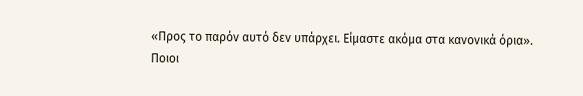«Προς το παρόν αυτό δεν υπάρχει. Είμαστε ακόμα στα κανονικά όρια».
Ποιοι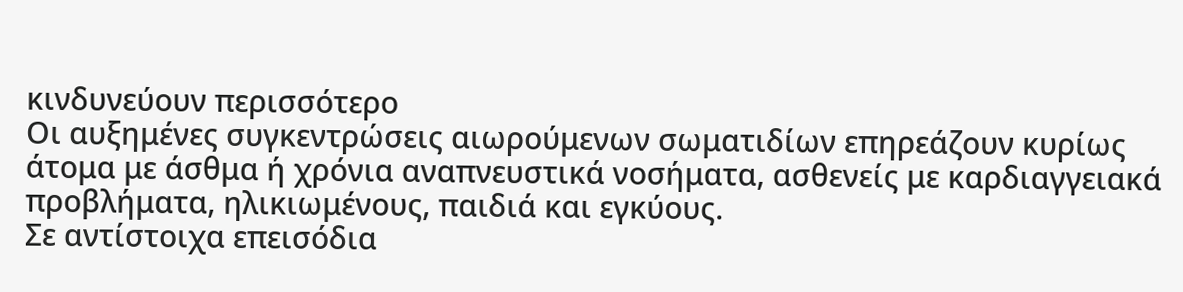κινδυνεύουν περισσότερο
Οι αυξημένες συγκεντρώσεις αιωρούμενων σωματιδίων επηρεάζουν κυρίως άτομα με άσθμα ή χρόνια αναπνευστικά νοσήματα, ασθενείς με καρδιαγγειακά προβλήματα, ηλικιωμένους, παιδιά και εγκύους.
Σε αντίστοιχα επεισόδια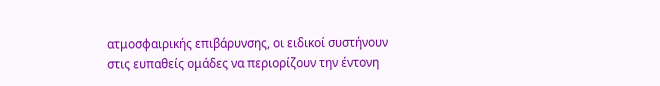ατμοσφαιρικής επιβάρυνσης, οι ειδικοί συστήνουν στις ευπαθείς ομάδες να περιορίζουν την έντονη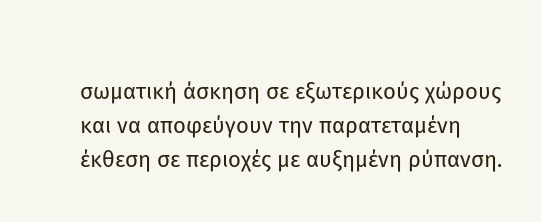σωματική άσκηση σε εξωτερικούς χώρους και να αποφεύγουν την παρατεταμένη έκθεση σε περιοχές με αυξημένη ρύπανση.